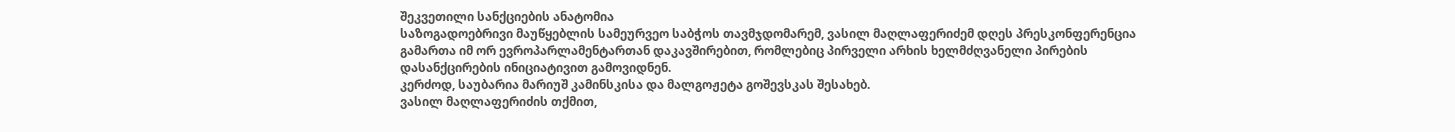შეკვეთილი სანქციების ანატომია
საზოგადოებრივი მაუწყებლის სამეურვეო საბჭოს თავმჯდომარემ, ვასილ მაღლაფერიძემ დღეს პრესკონფერენცია გამართა იმ ორ ევროპარლამენტართან დაკავშირებით, რომლებიც პირველი არხის ხელმძღვანელი პირების დასანქცირების ინიციატივით გამოვიდნენ.
კერძოდ, საუბარია მარიუშ კამინსკისა და მალგოჟეტა გოშევსკას შესახებ.
ვასილ მაღლაფერიძის თქმით,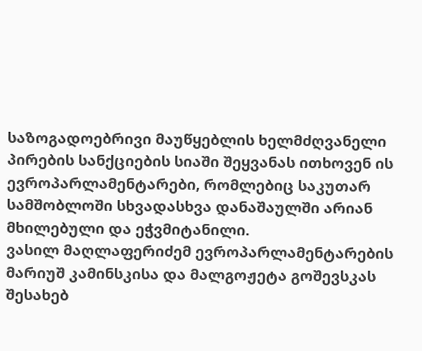საზოგადოებრივი მაუწყებლის ხელმძღვანელი პირების სანქციების სიაში შეყვანას ითხოვენ ის ევროპარლამენტარები, რომლებიც საკუთარ სამშობლოში სხვადასხვა დანაშაულში არიან მხილებული და ეჭვმიტანილი.
ვასილ მაღლაფერიძემ ევროპარლამენტარების მარიუშ კამინსკისა და მალგოჟეტა გოშევსკას შესახებ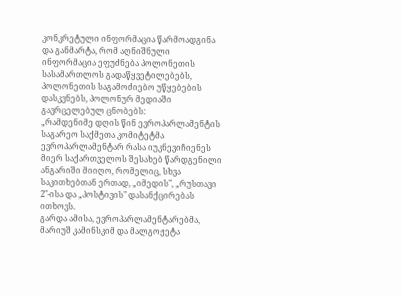კონკრეტული ინფორმაცია წარმოადგინა და განმარტა, რომ აღნიშნული ინფორმაცია ეფუძნება პოლონეთის სასამართლოს გადაწყვეტილებებს, პოლონეთის საგამოძიებო უწყებების დასკვნებს, პოლონურ მედიაში გავრცელებულ ცნობებს:
„რამდენიმე დღის წინ ევროპარლამენტის საგარეო საქმეთა კომიტეტმა ევროპარლამენტარ რასა იუკნევიჩიენეს მიერ საქართველოს შესახებ წარდგენილი ანგარიში მიიღო, რომელიც, სხვა საკითხებთან ერთად, „იმედის", „რუსთავი 2"-ისა და „პოსტივის" დასანქცირებას ითხოვს.
გარდა ამისა, ევროპარლამენტარებმა, მარიუშ კამინსკიმ და მალგოჟეტა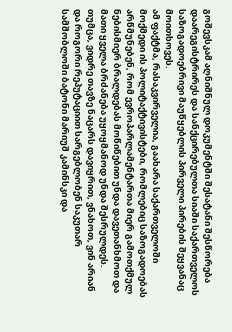გოშევსკამ აღნიშნულ დოკუმენტში შესატანი შესწორება დაარეგისტრირეს და სანქცირებულთა სიაში საქართველოს საზოგადოებრივი მაუწყებლის პირველი პირების შეყვანაც მოითხოვეს.
ამ ფაქტმა, რასაკვირველია, გაახარა საქართველოში მოქმედი ის პოლიტაქტივისტები, რომლებიც საზოგადოებას არწმუნებენ, რომ ევროპარლამენტართა მიერ გამოთქმულ ნებისმიერ ბრალდებას მოწიწებით უნდა დავეთანხმოთ და მათი ყველა ბრძანება უყოყმანოდ უნდა შესრულდეს.
თუმცა, ვიდრე თავზე ნაცარს დავიყრით, ვნახოთ, ვინ არიან და როგორი რეპუტაციით სარგებლობენ საკუთარ სამშობლოში ბატონი მარიუშ კამინსკი და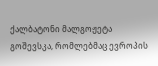ქალბატონი მალგოჟეტა გოშევსკა, რომლებმაც ევროპის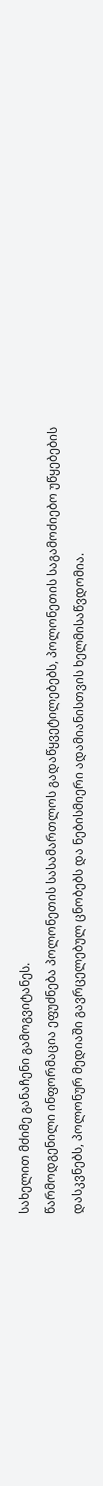სახელით მძიმე განაჩენი გამოგვიტანეს.
წარმოდგენილი ინფორმაცია ეფუძნება პოლონეთის სასამართლოს გადაწყვეტილებებს, პოლონეთის საგამოძიებო უწყებების დასკვნებს, პოლონურ მედიაში გავრცელებულ ცნობებს და ნებისმიერი ადამიანისთვის ხელმისაწვდომია.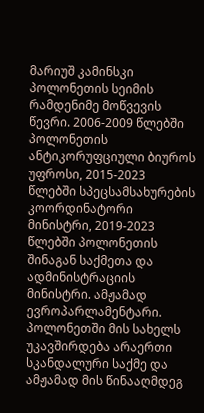მარიუშ კამინსკი
პოლონეთის სეიმის რამდენიმე მოწვევის წევრი. 2006-2009 წლებში პოლონეთის ანტიკორუფციული ბიუროს უფროსი, 2015-2023 წლებში სპეცსამსახურების კოორდინატორი მინისტრი, 2019-2023 წლებში პოლონეთის შინაგან საქმეთა და ადმინისტრაციის მინისტრი. ამჟამად ევროპარლამენტარი.
პოლონეთში მის სახელს უკავშირდება არაერთი სკანდალური საქმე და ამჟამად მის წინააღმდეგ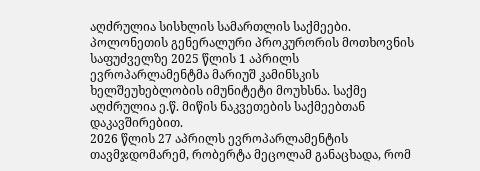აღძრულია სისხლის სამართლის საქმეები.
პოლონეთის გენერალური პროკურორის მოთხოვნის საფუძველზე 2025 წლის 1 აპრილს ევროპარლამენტმა მარიუშ კამინსკის ხელშეუხებლობის იმუნიტეტი მოუხსნა. საქმე აღძრულია ე.წ. მიწის ნაკვეთების საქმეებთან დაკავშირებით.
2026 წლის 27 აპრილს ევროპარლამენტის თავმჯდომარემ, რობერტა მეცოლამ განაცხადა, რომ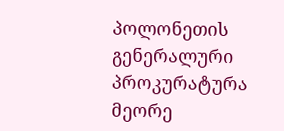პოლონეთის გენერალური პროკურატურა მეორე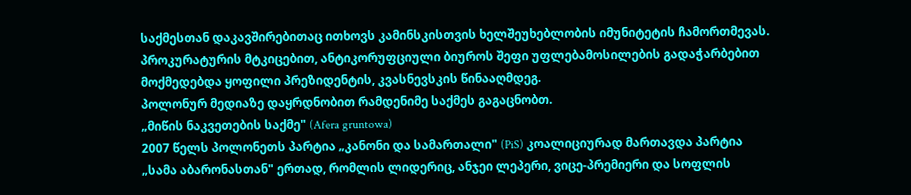საქმესთან დაკავშირებითაც ითხოვს კამინსკისთვის ხელშეუხებლობის იმუნიტეტის ჩამორთმევას. პროკურატურის მტკიცებით, ანტიკორუფციული ბიუროს შეფი უფლებამოსილების გადაჭარბებით მოქმედებდა ყოფილი პრეზიდენტის, კვასნევსკის წინააღმდეგ.
პოლონურ მედიაზე დაყრდნობით რამდენიმე საქმეს გაგაცნობთ.
„მიწის ნაკვეთების საქმე" (Afera gruntowa)
2007 წელს პოლონეთს პარტია „კანონი და სამართალი" (PiS) კოალიციურად მართავდა პარტია „სამა აბარონასთან" ერთად, რომლის ლიდერიც, ანჯეი ლეპერი, ვიცე-პრემიერი და სოფლის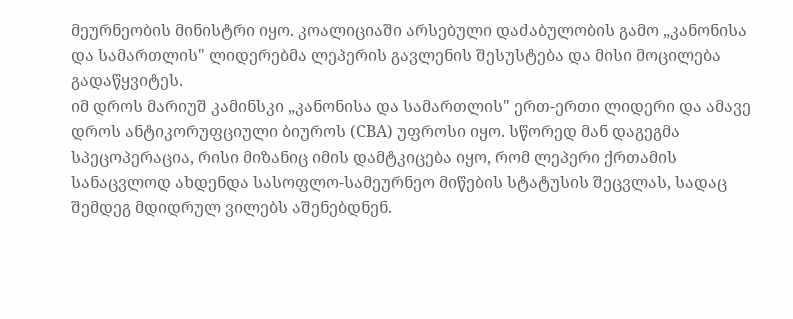მეურნეობის მინისტრი იყო. კოალიციაში არსებული დაძაბულობის გამო „კანონისა და სამართლის" ლიდერებმა ლეპერის გავლენის შესუსტება და მისი მოცილება გადაწყვიტეს.
იმ დროს მარიუშ კამინსკი „კანონისა და სამართლის" ერთ-ერთი ლიდერი და ამავე დროს ანტიკორუფციული ბიუროს (CBA) უფროსი იყო. სწორედ მან დაგეგმა სპეცოპერაცია, რისი მიზანიც იმის დამტკიცება იყო, რომ ლეპერი ქრთამის სანაცვლოდ ახდენდა სასოფლო-სამეურნეო მიწების სტატუსის შეცვლას, სადაც შემდეგ მდიდრულ ვილებს აშენებდნენ.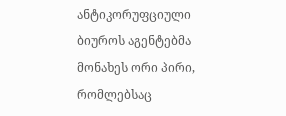ანტიკორუფციული ბიუროს აგენტებმა მონახეს ორი პირი, რომლებსაც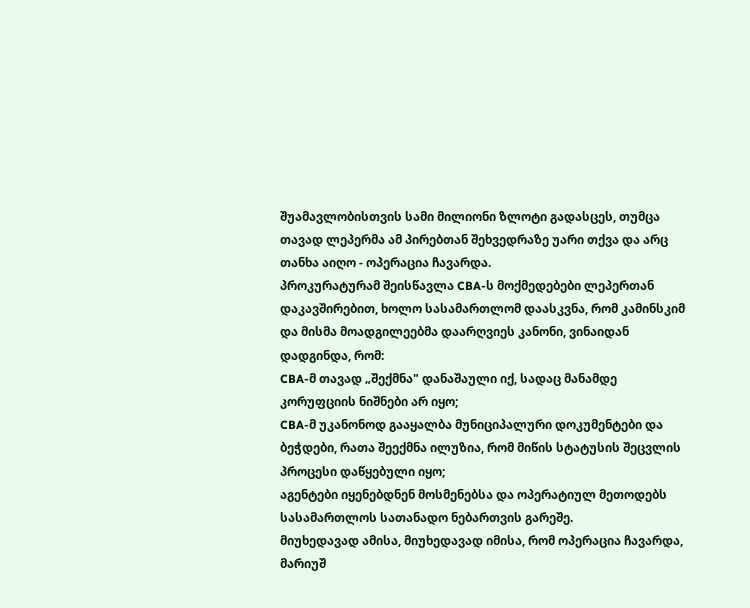შუამავლობისთვის სამი მილიონი ზლოტი გადასცეს, თუმცა თავად ლეპერმა ამ პირებთან შეხვედრაზე უარი თქვა და არც თანხა აიღო - ოპერაცია ჩავარდა.
პროკურატურამ შეისწავლა CBA-ს მოქმედებები ლეპერთან დაკავშირებით, ხოლო სასამართლომ დაასკვნა, რომ კამინსკიმ და მისმა მოადგილეებმა დაარღვიეს კანონი, ვინაიდან დადგინდა, რომ:
CBA-მ თავად „შექმნა" დანაშაული იქ, სადაც მანამდე კორუფციის ნიშნები არ იყო;
CBA-მ უკანონოდ გააყალბა მუნიციპალური დოკუმენტები და ბეჭდები, რათა შეექმნა ილუზია, რომ მიწის სტატუსის შეცვლის პროცესი დაწყებული იყო;
აგენტები იყენებდნენ მოსმენებსა და ოპერატიულ მეთოდებს სასამართლოს სათანადო ნებართვის გარეშე.
მიუხედავად ამისა, მიუხედავად იმისა, რომ ოპერაცია ჩავარდა, მარიუშ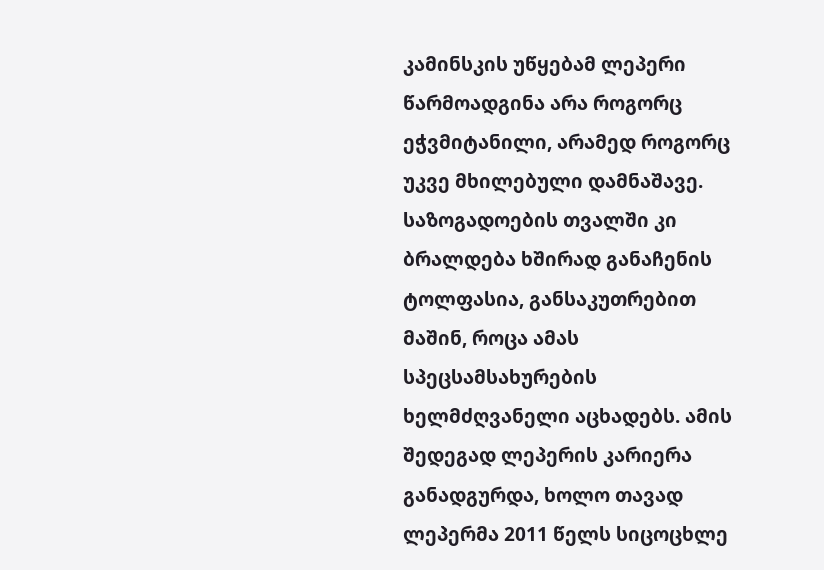კამინსკის უწყებამ ლეპერი წარმოადგინა არა როგორც ეჭვმიტანილი, არამედ როგორც უკვე მხილებული დამნაშავე. საზოგადოების თვალში კი ბრალდება ხშირად განაჩენის ტოლფასია, განსაკუთრებით მაშინ, როცა ამას სპეცსამსახურების ხელმძღვანელი აცხადებს. ამის შედეგად ლეპერის კარიერა განადგურდა, ხოლო თავად ლეპერმა 2011 წელს სიცოცხლე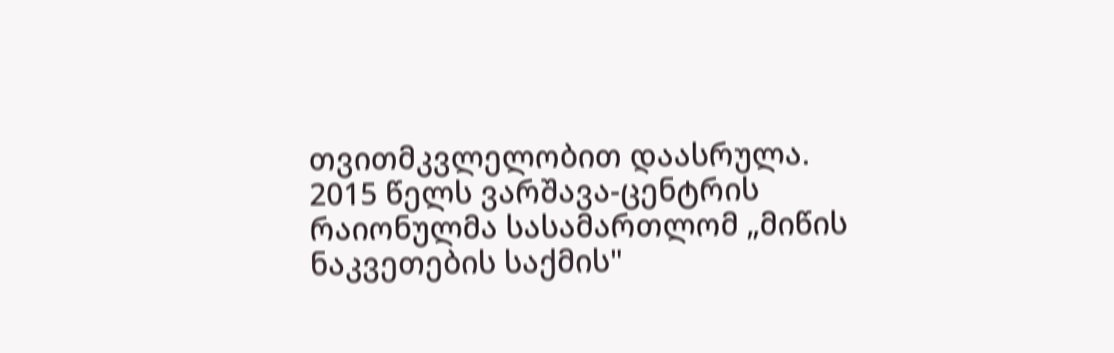თვითმკვლელობით დაასრულა.
2015 წელს ვარშავა-ცენტრის რაიონულმა სასამართლომ „მიწის ნაკვეთების საქმის"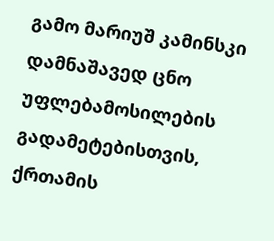გამო მარიუშ კამინსკი დამნაშავედ ცნო უფლებამოსილების გადამეტებისთვის, ქრთამის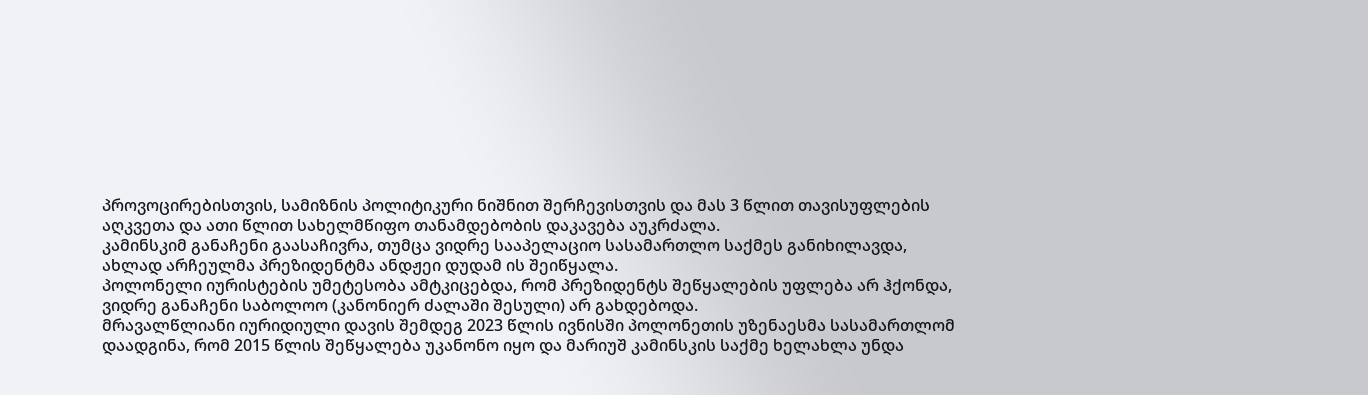პროვოცირებისთვის, სამიზნის პოლიტიკური ნიშნით შერჩევისთვის და მას 3 წლით თავისუფლების აღკვეთა და ათი წლით სახელმწიფო თანამდებობის დაკავება აუკრძალა.
კამინსკიმ განაჩენი გაასაჩივრა, თუმცა ვიდრე სააპელაციო სასამართლო საქმეს განიხილავდა, ახლად არჩეულმა პრეზიდენტმა ანდჟეი დუდამ ის შეიწყალა.
პოლონელი იურისტების უმეტესობა ამტკიცებდა, რომ პრეზიდენტს შეწყალების უფლება არ ჰქონდა, ვიდრე განაჩენი საბოლოო (კანონიერ ძალაში შესული) არ გახდებოდა.
მრავალწლიანი იურიდიული დავის შემდეგ 2023 წლის ივნისში პოლონეთის უზენაესმა სასამართლომ დაადგინა, რომ 2015 წლის შეწყალება უკანონო იყო და მარიუშ კამინსკის საქმე ხელახლა უნდა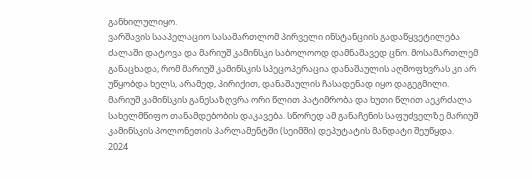განხილულიყო.
ვარშავის სააპელაციო სასამართლომ პირველი ინსტანციის გადაწყვეტილება ძალაში დატოვა და მარიუშ კამინსკი საბოლოოდ დამნაშავედ ცნო. მოსამართლემ განაცხადა, რომ მარიუშ კამინსკის სპეცოპერაცია დანაშაულის აღმოფხვრას კი არ უწყობდა ხელს, არამედ, პირიქით, დანაშაულის ჩასადენად იყო დაგეგმილი.
მარიუშ კამინსკის განესაზღვრა ორი წლით პატიმრობა და ხუთი წლით აეკრძალა სახელმწიფო თანამდებობის დაკავება. სწორედ ამ განაჩენის საფუძველზე მარიუშ კამინსკის პოლონეთის პარლამენტში (სეიმში) დეპუტატის მანდატი შეუწყდა.
2024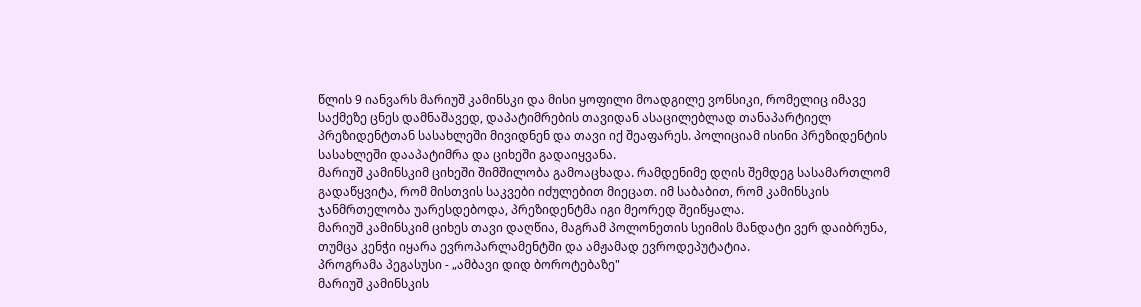წლის 9 იანვარს მარიუშ კამინსკი და მისი ყოფილი მოადგილე ვონსიკი, რომელიც იმავე საქმეზე ცნეს დამნაშავედ, დაპატიმრების თავიდან ასაცილებლად თანაპარტიელ პრეზიდენტთან სასახლეში მივიდნენ და თავი იქ შეაფარეს. პოლიციამ ისინი პრეზიდენტის სასახლეში დააპატიმრა და ციხეში გადაიყვანა.
მარიუშ კამინსკიმ ციხეში შიმშილობა გამოაცხადა. რამდენიმე დღის შემდეგ სასამართლომ გადაწყვიტა, რომ მისთვის საკვები იძულებით მიეცათ. იმ საბაბით, რომ კამინსკის ჯანმრთელობა უარესდებოდა, პრეზიდენტმა იგი მეორედ შეიწყალა.
მარიუშ კამინსკიმ ციხეს თავი დაღწია, მაგრამ პოლონეთის სეიმის მანდატი ვერ დაიბრუნა, თუმცა კენჭი იყარა ევროპარლამენტში და ამჟამად ევროდეპუტატია.
პროგრამა პეგასუსი - „ამბავი დიდ ბოროტებაზე"
მარიუშ კამინსკის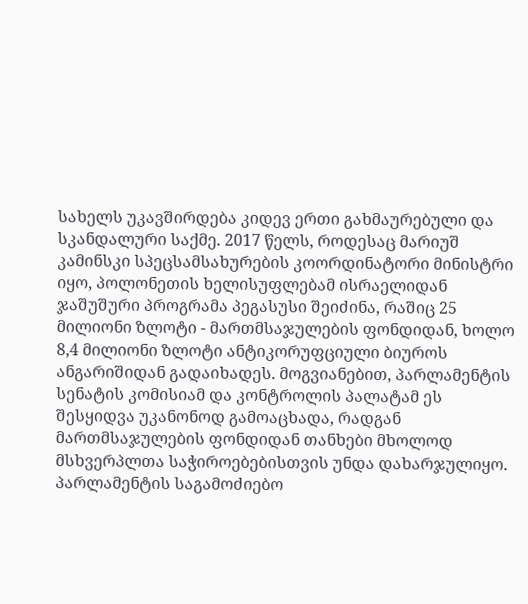სახელს უკავშირდება კიდევ ერთი გახმაურებული და სკანდალური საქმე. 2017 წელს, როდესაც მარიუშ კამინსკი სპეცსამსახურების კოორდინატორი მინისტრი იყო, პოლონეთის ხელისუფლებამ ისრაელიდან ჯაშუშური პროგრამა პეგასუსი შეიძინა, რაშიც 25 მილიონი ზლოტი - მართმსაჯულების ფონდიდან, ხოლო 8,4 მილიონი ზლოტი ანტიკორუფციული ბიუროს ანგარიშიდან გადაიხადეს. მოგვიანებით, პარლამენტის სენატის კომისიამ და კონტროლის პალატამ ეს შესყიდვა უკანონოდ გამოაცხადა, რადგან მართმსაჯულების ფონდიდან თანხები მხოლოდ მსხვერპლთა საჭიროებებისთვის უნდა დახარჯულიყო.
პარლამენტის საგამოძიებო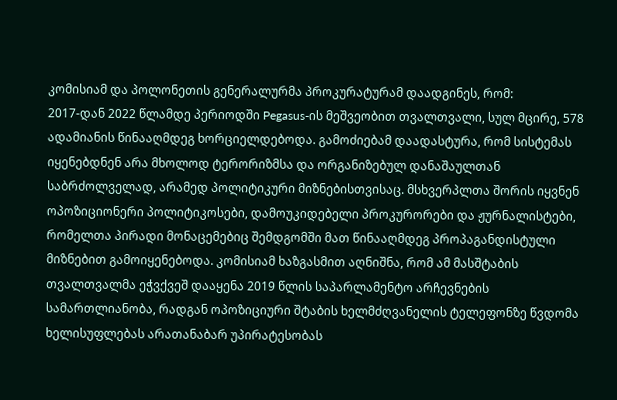კომისიამ და პოლონეთის გენერალურმა პროკურატურამ დაადგინეს, რომ:
2017-დან 2022 წლამდე პერიოდში Pegasus-ის მეშვეობით თვალთვალი, სულ მცირე, 578 ადამიანის წინააღმდეგ ხორციელდებოდა. გამოძიებამ დაადასტურა, რომ სისტემას იყენებდნენ არა მხოლოდ ტერორიზმსა და ორგანიზებულ დანაშაულთან საბრძოლველად, არამედ პოლიტიკური მიზნებისთვისაც. მსხვერპლთა შორის იყვნენ ოპოზიციონერი პოლიტიკოსები, დამოუკიდებელი პროკურორები და ჟურნალისტები, რომელთა პირადი მონაცემებიც შემდგომში მათ წინააღმდეგ პროპაგანდისტული მიზნებით გამოიყენებოდა. კომისიამ ხაზგასმით აღნიშნა, რომ ამ მასშტაბის თვალთვალმა ეჭვქვეშ დააყენა 2019 წლის საპარლამენტო არჩევნების სამართლიანობა, რადგან ოპოზიციური შტაბის ხელმძღვანელის ტელეფონზე წვდომა ხელისუფლებას არათანაბარ უპირატესობას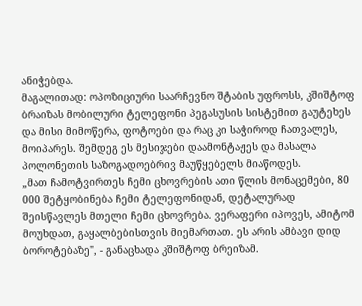ანიჭებდა.
მაგალითად: ოპოზიციური საარჩევნო შტაბის უფროსს, კშიშტოფ ბრაიზას მობილური ტელეფონი პეგასუსის სისტემით გაუტეხეს და მისი მიმოწერა, ფოტოები და რაც კი საჭიროდ ჩათვალეს, მოიპარეს. შემდეგ ეს მესიჯები დაამონტაჟეს და მასალა პოლონეთის საზოგადოებრივ მაუწყებელს მიაწოდეს.
„მათ ჩამოტვირთეს ჩემი ცხოვრების ათი წლის მონაცემები, 80 000 შეტყობინება ჩემი ტელეფონიდან, დეტალურად შეისწავლეს მთელი ჩემი ცხოვრება. ვერაფერი იპოვეს, ამიტომ მოუხდათ, გაყალბებისთვის მიემართათ. ეს არის ამბავი დიდ ბოროტებაზე", - განაცხადა კშიშტოფ ბრეიზამ.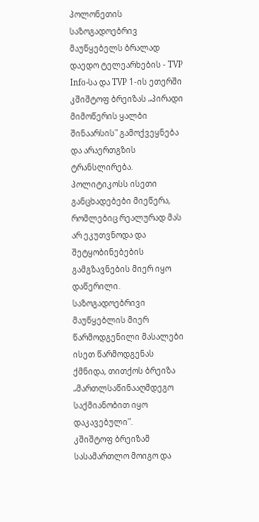პოლონეთის საზოგადოებრივ მაუწყებელს ბრალად დაედო ტელეარხების - TVP Info-სა და TVP 1-ის ეთერში კშიშტოფ ბრეიზას „პირადი მიმოწერის ყალბი შინაარსის" გამოქვეყნება და არაერთგზის ტრანსლირება. პოლიტიკოსს ისეთი განცხადებები მიეწერა, რომლებიც რეალურად მას არ ეკუთვნოდა და შეტყობინებების გამგზავნების მიერ იყო დაწერილი. საზოგადოებრივი მაუწყებლის მიერ წარმოდგენილი მასალები ისეთ წარმოდგენას ქმნიდა, თითქოს ბრეიზა „მართლსაწინააღმდეგო საქმიანობით იყო დაკავებული".
კშიშტოფ ბრეიზამ სასამართლო მოიგო და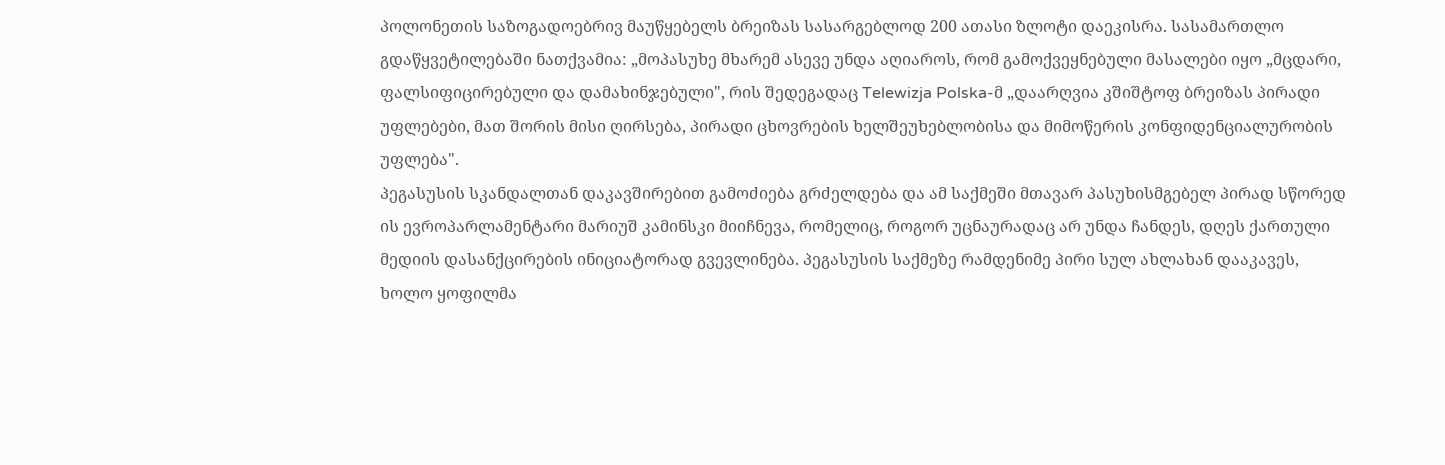პოლონეთის საზოგადოებრივ მაუწყებელს ბრეიზას სასარგებლოდ 200 ათასი ზლოტი დაეკისრა. სასამართლო გდაწყვეტილებაში ნათქვამია: „მოპასუხე მხარემ ასევე უნდა აღიაროს, რომ გამოქვეყნებული მასალები იყო „მცდარი, ფალსიფიცირებული და დამახინჯებული", რის შედეგადაც Telewizja Polska-მ „დაარღვია კშიშტოფ ბრეიზას პირადი უფლებები, მათ შორის მისი ღირსება, პირადი ცხოვრების ხელშეუხებლობისა და მიმოწერის კონფიდენციალურობის უფლება".
პეგასუსის სკანდალთან დაკავშირებით გამოძიება გრძელდება და ამ საქმეში მთავარ პასუხისმგებელ პირად სწორედ ის ევროპარლამენტარი მარიუშ კამინსკი მიიჩნევა, რომელიც, როგორ უცნაურადაც არ უნდა ჩანდეს, დღეს ქართული მედიის დასანქცირების ინიციატორად გვევლინება. პეგასუსის საქმეზე რამდენიმე პირი სულ ახლახან დააკავეს, ხოლო ყოფილმა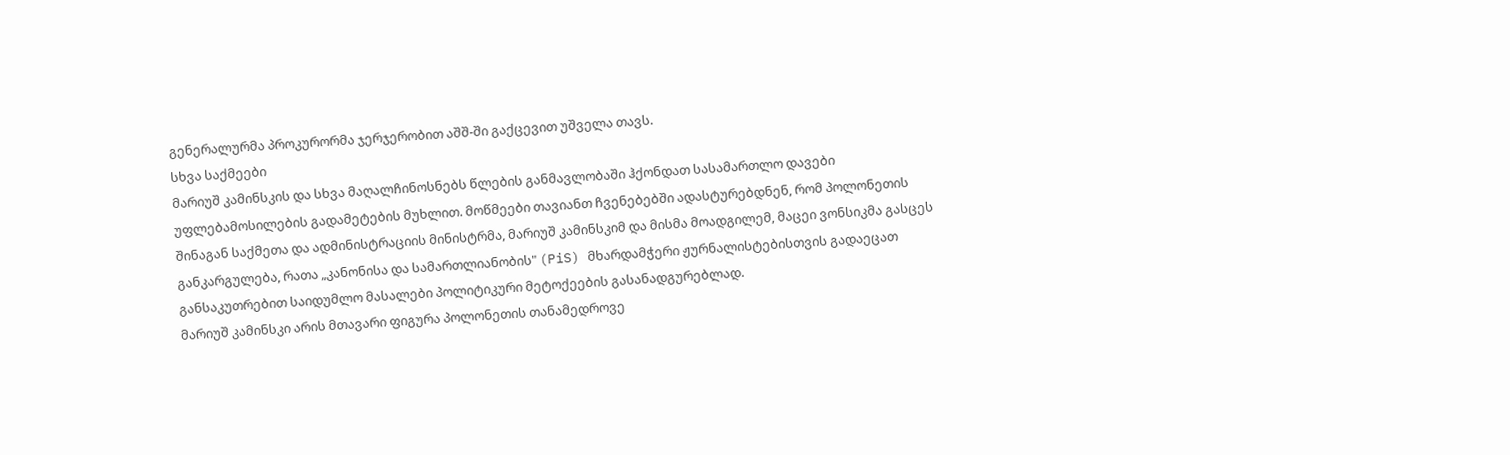გენერალურმა პროკურორმა ჯერჯერობით აშშ-ში გაქცევით უშველა თავს.
სხვა საქმეები
მარიუშ კამინსკის და სხვა მაღალჩინოსნებს წლების განმავლობაში ჰქონდათ სასამართლო დავები უფლებამოსილების გადამეტების მუხლით. მოწმეები თავიანთ ჩვენებებში ადასტურებდნენ, რომ პოლონეთის შინაგან საქმეთა და ადმინისტრაციის მინისტრმა, მარიუშ კამინსკიმ და მისმა მოადგილემ, მაცეი ვონსიკმა გასცეს განკარგულება, რათა „კანონისა და სამართლიანობის" (PiS) მხარდამჭერი ჟურნალისტებისთვის გადაეცათ განსაკუთრებით საიდუმლო მასალები პოლიტიკური მეტოქეების გასანადგურებლად.
მარიუშ კამინსკი არის მთავარი ფიგურა პოლონეთის თანამედროვე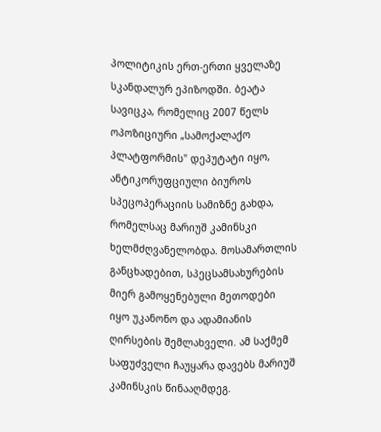პოლიტიკის ერთ-ერთი ყველაზე სკანდალურ ეპიზოდში. ბეატა სავიცკა, რომელიც 2007 წელს ოპოზიციური „სამოქალაქო პლატფორმის" დეპუტატი იყო, ანტიკორუფციული ბიუროს სპეცოპერაციის სამიზნე გახდა, რომელსაც მარიუშ კამინსკი ხელმძღვანელობდა. მოსამართლის განცხადებით, სპეცსამსახურების მიერ გამოყენებული მეთოდები იყო უკანონო და ადამიანის ღირსების შემლახველი. ამ საქმემ საფუძველი ჩაუყარა დავებს მარიუშ კამინსკის წინააღმდეგ.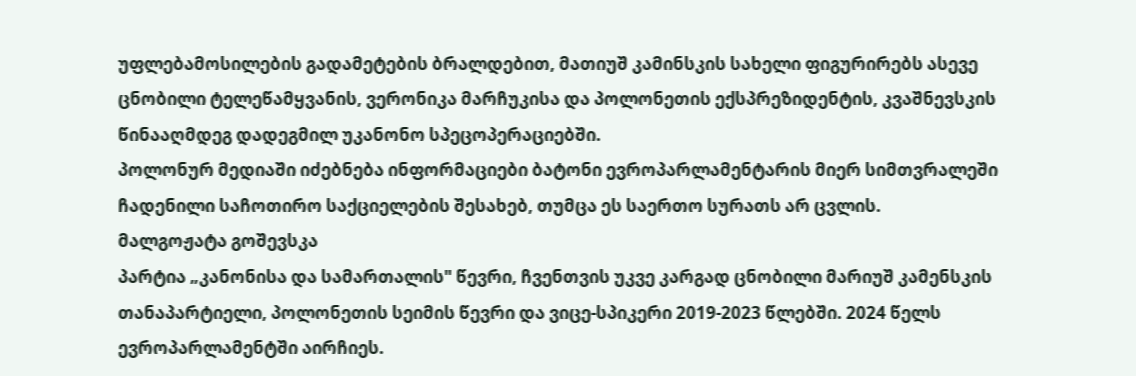უფლებამოსილების გადამეტების ბრალდებით, მათიუშ კამინსკის სახელი ფიგურირებს ასევე ცნობილი ტელეწამყვანის, ვერონიკა მარჩუკისა და პოლონეთის ექსპრეზიდენტის, კვაშნევსკის წინააღმდეგ დადეგმილ უკანონო სპეცოპერაციებში.
პოლონურ მედიაში იძებნება ინფორმაციები ბატონი ევროპარლამენტარის მიერ სიმთვრალეში ჩადენილი საჩოთირო საქციელების შესახებ, თუმცა ეს საერთო სურათს არ ცვლის.
მალგოჟატა გოშევსკა
პარტია „კანონისა და სამართალის" წევრი, ჩვენთვის უკვე კარგად ცნობილი მარიუშ კამენსკის თანაპარტიელი, პოლონეთის სეიმის წევრი და ვიცე-სპიკერი 2019-2023 წლებში. 2024 წელს ევროპარლამენტში აირჩიეს.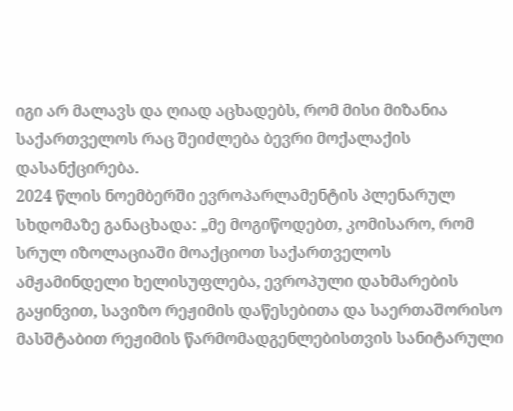იგი არ მალავს და ღიად აცხადებს, რომ მისი მიზანია საქართველოს რაც შეიძლება ბევრი მოქალაქის დასანქცირება.
2024 წლის ნოემბერში ევროპარლამენტის პლენარულ სხდომაზე განაცხადა: „მე მოგიწოდებთ, კომისარო, რომ სრულ იზოლაციაში მოაქციოთ საქართველოს ამჟამინდელი ხელისუფლება, ევროპული დახმარების გაყინვით, სავიზო რეჟიმის დაწესებითა და საერთაშორისო მასშტაბით რეჟიმის წარმომადგენლებისთვის სანიტარული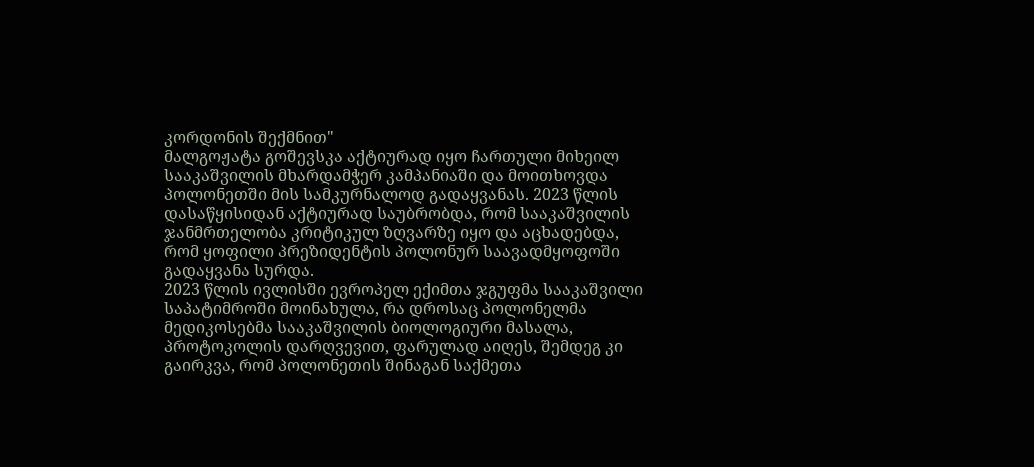კორდონის შექმნით"
მალგოჟატა გოშევსკა აქტიურად იყო ჩართული მიხეილ სააკაშვილის მხარდამჭერ კამპანიაში და მოითხოვდა პოლონეთში მის სამკურნალოდ გადაყვანას. 2023 წლის დასაწყისიდან აქტიურად საუბრობდა, რომ სააკაშვილის ჯანმრთელობა კრიტიკულ ზღვარზე იყო და აცხადებდა, რომ ყოფილი პრეზიდენტის პოლონურ საავადმყოფოში გადაყვანა სურდა.
2023 წლის ივლისში ევროპელ ექიმთა ჯგუფმა სააკაშვილი საპატიმროში მოინახულა, რა დროსაც პოლონელმა მედიკოსებმა სააკაშვილის ბიოლოგიური მასალა, პროტოკოლის დარღვევით, ფარულად აიღეს, შემდეგ კი გაირკვა, რომ პოლონეთის შინაგან საქმეთა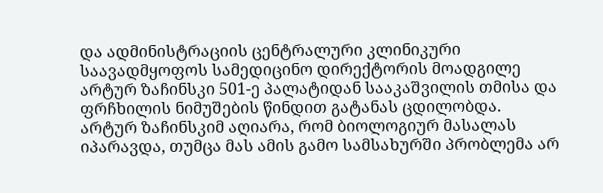და ადმინისტრაციის ცენტრალური კლინიკური საავადმყოფოს სამედიცინო დირექტორის მოადგილე არტურ ზაჩინსკი 501-ე პალატიდან სააკაშვილის თმისა და ფრჩხილის ნიმუშების წინდით გატანას ცდილობდა.
არტურ ზაჩინსკიმ აღიარა, რომ ბიოლოგიურ მასალას იპარავდა, თუმცა მას ამის გამო სამსახურში პრობლემა არ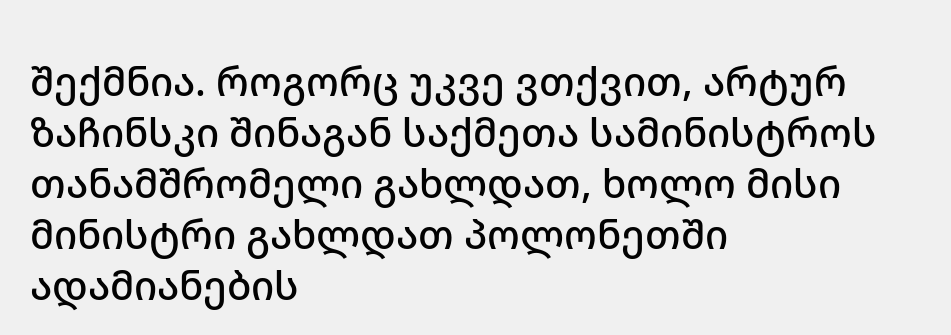შექმნია. როგორც უკვე ვთქვით, არტურ ზაჩინსკი შინაგან საქმეთა სამინისტროს თანამშრომელი გახლდათ, ხოლო მისი მინისტრი გახლდათ პოლონეთში ადამიანების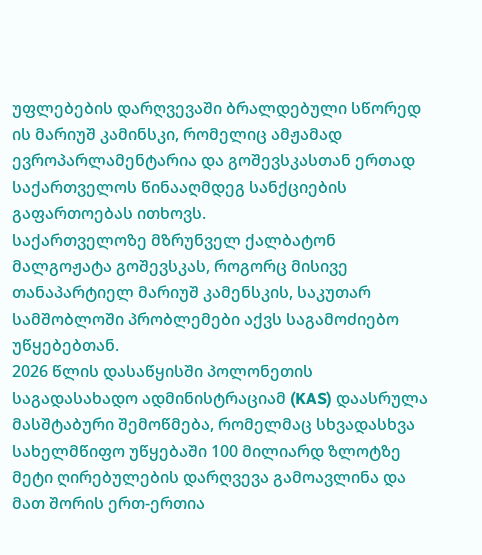უფლებების დარღვევაში ბრალდებული სწორედ ის მარიუშ კამინსკი, რომელიც ამჟამად ევროპარლამენტარია და გოშევსკასთან ერთად საქართველოს წინააღმდეგ სანქციების გაფართოებას ითხოვს.
საქართველოზე მზრუნველ ქალბატონ მალგოჟატა გოშევსკას, როგორც მისივე თანაპარტიელ მარიუშ კამენსკის, საკუთარ სამშობლოში პრობლემები აქვს საგამოძიებო უწყებებთან.
2026 წლის დასაწყისში პოლონეთის საგადასახადო ადმინისტრაციამ (KAS) დაასრულა მასშტაბური შემოწმება, რომელმაც სხვადასხვა სახელმწიფო უწყებაში 100 მილიარდ ზლოტზე მეტი ღირებულების დარღვევა გამოავლინა და მათ შორის ერთ-ერთია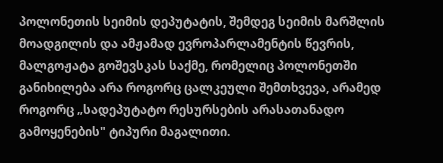პოლონეთის სეიმის დეპუტატის, შემდეგ სეიმის მარშლის მოადგილის და ამჟამად ევროპარლამენტის წევრის, მალგოჟატა გოშევსკას საქმე, რომელიც პოლონეთში განიხილება არა როგორც ცალკეული შემთხვევა, არამედ როგორც „სადეპუტატო რესურსების არასათანადო გამოყენების" ტიპური მაგალითი.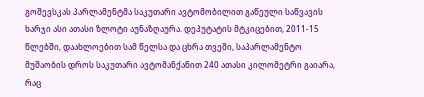გოშევსკას პარლამენტმა საკუთარი ავტომობილით გაწეული საწვავის ხარჯი ასი ათასი ზლოტი აუნაზღაურა. დეპუტატის მტკიცებით, 2011-15 წლებში, დაახლოებით სამ წელსა და ცხრა თვეში, საპარლამენტო მუშაობის დროს საკუთარი ავტომანქანით 240 ათასი კილომეტრი გაიარა, რაც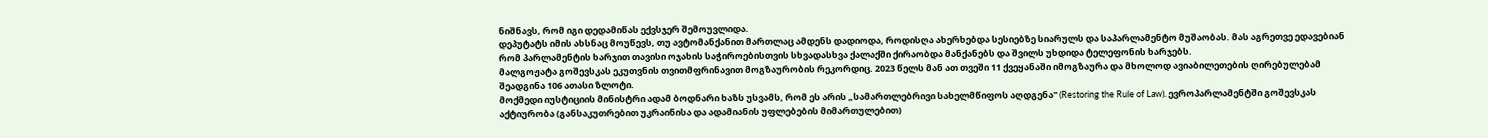ნიშნავს, რომ იგი დედამიწას ექვსჯერ შემოუვლიდა.
დეპუტატს იმის ახსნაც მოუწევს, თუ ავტომანქანით მართლაც ამდენს დადიოდა, როდისღა ახერხებდა სესიებზე სიარულს და საპარლამენტო მუშაობას. მას აგრეთვე ედავებიან რომ პარლამენტის ხარჯით თავისი ოჯახის საჭიროებისთვის სხვადასხვა ქალაქში ქირაობდა მანქანებს და შვილს უხდიდა ტელეფონის ხარჯებს.
მალგოჟატა გოშევსკას ეკუთვნის თვითმფრინავით მოგზაურობის რეკორდიც. 2023 წელს მან ათ თვეში 11 ქვეყანაში იმოგზაურა და მხოლოდ ავიაბილეთების ღირებულებამ შეადგინა 106 ათასი ზლოტი.
მოქმედი იუსტიციის მინისტრი ადამ ბოდნარი ხაზს უსვამს, რომ ეს არის „სამართლებრივი სახელმწიფოს აღდგენა" (Restoring the Rule of Law). ევროპარლამენტში გოშევსკას აქტიურობა (განსაკუთრებით უკრაინისა და ადამიანის უფლებების მიმართულებით)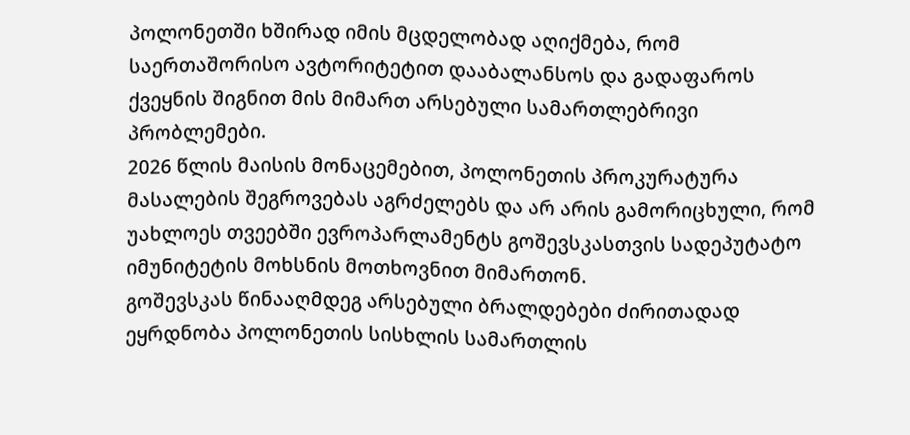პოლონეთში ხშირად იმის მცდელობად აღიქმება, რომ საერთაშორისო ავტორიტეტით დააბალანსოს და გადაფაროს ქვეყნის შიგნით მის მიმართ არსებული სამართლებრივი პრობლემები.
2026 წლის მაისის მონაცემებით, პოლონეთის პროკურატურა მასალების შეგროვებას აგრძელებს და არ არის გამორიცხული, რომ უახლოეს თვეებში ევროპარლამენტს გოშევსკასთვის სადეპუტატო იმუნიტეტის მოხსნის მოთხოვნით მიმართონ.
გოშევსკას წინააღმდეგ არსებული ბრალდებები ძირითადად ეყრდნობა პოლონეთის სისხლის სამართლის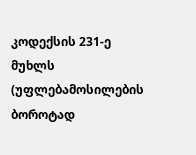კოდექსის 231-ე მუხლს (უფლებამოსილების ბოროტად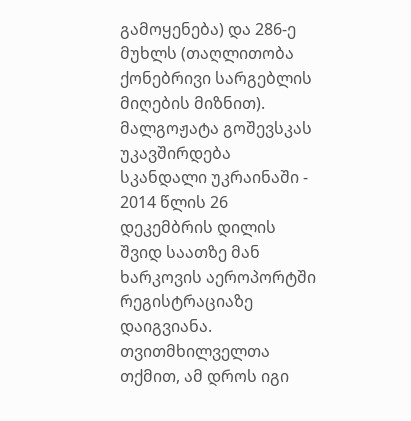გამოყენება) და 286-ე მუხლს (თაღლითობა ქონებრივი სარგებლის მიღების მიზნით).
მალგოჟატა გოშევსკას უკავშირდება სკანდალი უკრაინაში - 2014 წლის 26 დეკემბრის დილის შვიდ საათზე მან ხარკოვის აეროპორტში რეგისტრაციაზე დაიგვიანა. თვითმხილველთა თქმით, ამ დროს იგი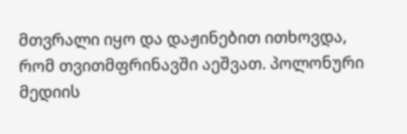მთვრალი იყო და დაჟინებით ითხოვდა, რომ თვითმფრინავში აეშვათ. პოლონური მედიის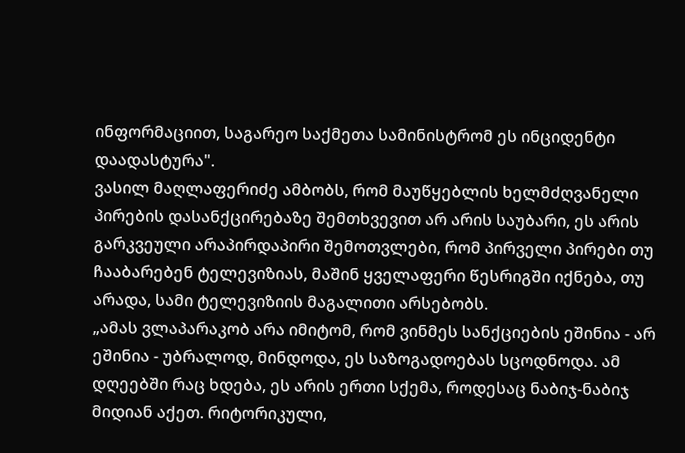ინფორმაციით, საგარეო საქმეთა სამინისტრომ ეს ინციდენტი დაადასტურა".
ვასილ მაღლაფერიძე ამბობს, რომ მაუწყებლის ხელმძღვანელი პირების დასანქცირებაზე შემთხვევით არ არის საუბარი, ეს არის გარკვეული არაპირდაპირი შემოთვლები, რომ პირველი პირები თუ ჩააბარებენ ტელევიზიას, მაშინ ყველაფერი წესრიგში იქნება, თუ არადა, სამი ტელევიზიის მაგალითი არსებობს.
„ამას ვლაპარაკობ არა იმიტომ, რომ ვინმეს სანქციების ეშინია - არ ეშინია - უბრალოდ, მინდოდა, ეს საზოგადოებას სცოდნოდა. ამ დღეებში რაც ხდება, ეს არის ერთი სქემა, როდესაც ნაბიჯ-ნაბიჯ მიდიან აქეთ. რიტორიკული,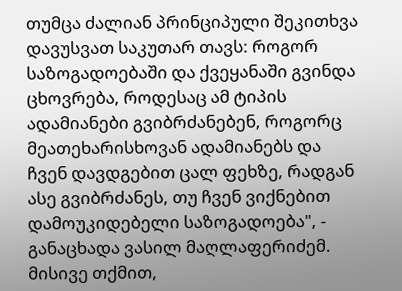თუმცა ძალიან პრინციპული შეკითხვა დავუსვათ საკუთარ თავს: როგორ საზოგადოებაში და ქვეყანაში გვინდა ცხოვრება, როდესაც ამ ტიპის ადამიანები გვიბრძანებენ, როგორც მეათეხარისხოვან ადამიანებს და ჩვენ დავდგებით ცალ ფეხზე, რადგან ასე გვიბრძანეს, თუ ჩვენ ვიქნებით დამოუკიდებელი საზოგადოება", - განაცხადა ვასილ მაღლაფერიძემ.
მისივე თქმით,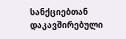სანქციებთან დაკავშირებული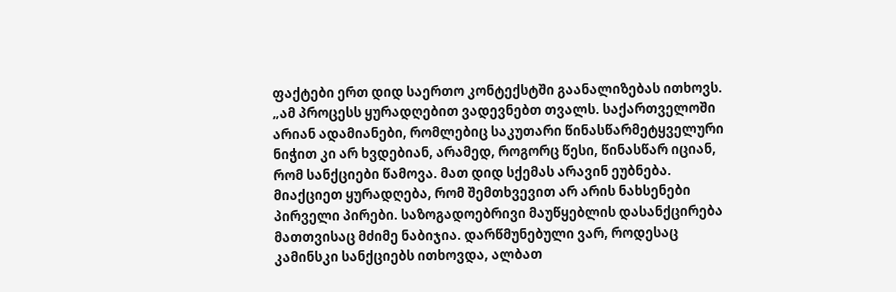ფაქტები ერთ დიდ საერთო კონტექსტში გაანალიზებას ითხოვს.
„ამ პროცესს ყურადღებით ვადევნებთ თვალს. საქართველოში არიან ადამიანები, რომლებიც საკუთარი წინასწარმეტყველური ნიჭით კი არ ხვდებიან, არამედ, როგორც წესი, წინასწარ იციან, რომ სანქციები წამოვა. მათ დიდ სქემას არავინ ეუბნება. მიაქციეთ ყურადღება, რომ შემთხვევით არ არის ნახსენები პირველი პირები. საზოგადოებრივი მაუწყებლის დასანქცირება მათთვისაც მძიმე ნაბიჯია. დარწმუნებული ვარ, როდესაც კამინსკი სანქციებს ითხოვდა, ალბათ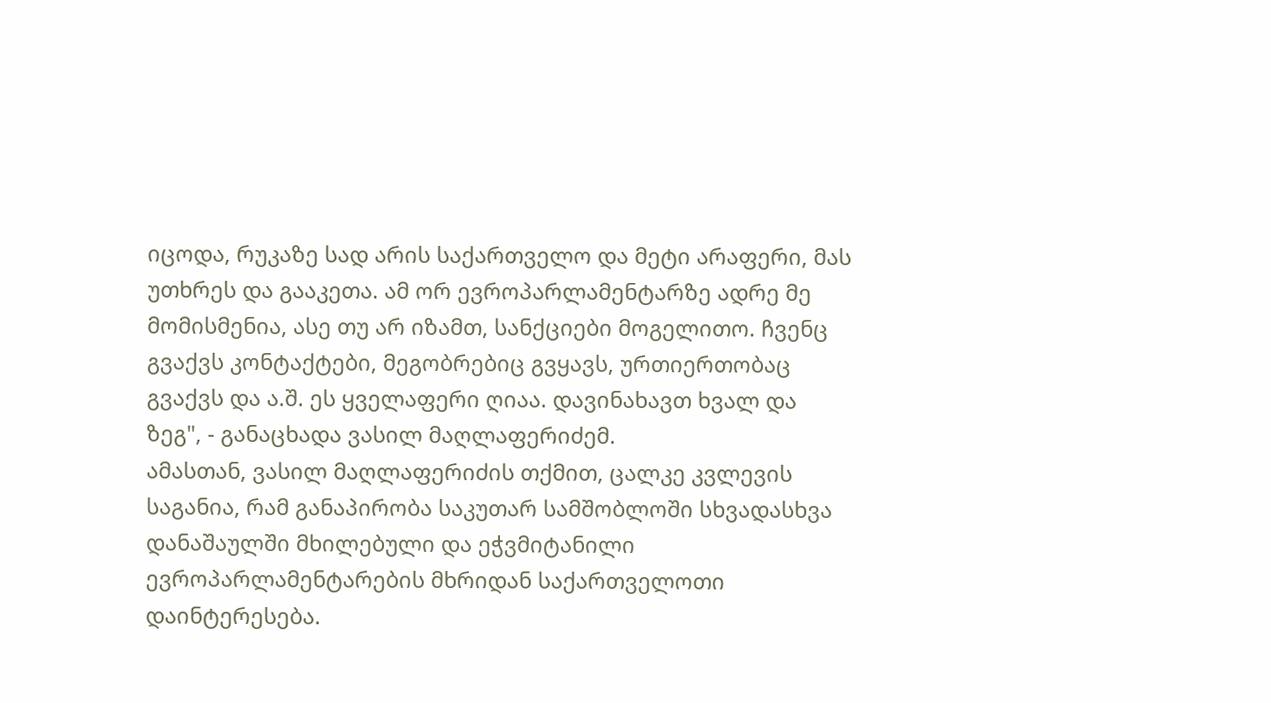იცოდა, რუკაზე სად არის საქართველო და მეტი არაფერი, მას უთხრეს და გააკეთა. ამ ორ ევროპარლამენტარზე ადრე მე მომისმენია, ასე თუ არ იზამთ, სანქციები მოგელითო. ჩვენც გვაქვს კონტაქტები, მეგობრებიც გვყავს, ურთიერთობაც გვაქვს და ა.შ. ეს ყველაფერი ღიაა. დავინახავთ ხვალ და ზეგ", - განაცხადა ვასილ მაღლაფერიძემ.
ამასთან, ვასილ მაღლაფერიძის თქმით, ცალკე კვლევის საგანია, რამ განაპირობა საკუთარ სამშობლოში სხვადასხვა დანაშაულში მხილებული და ეჭვმიტანილი ევროპარლამენტარების მხრიდან საქართველოთი დაინტერესება.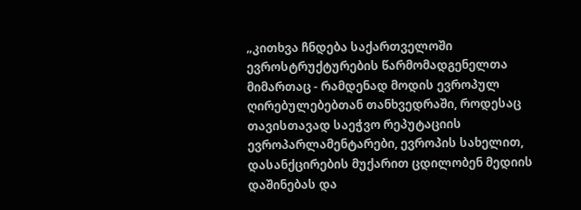„კითხვა ჩნდება საქართველოში ევროსტრუქტურების წარმომადგენელთა მიმართაც - რამდენად მოდის ევროპულ ღირებულებებთან თანხვედრაში, როდესაც თავისთავად საეჭვო რეპუტაციის ევროპარლამენტარები, ევროპის სახელით, დასანქცირების მუქარით ცდილობენ მედიის დაშინებას და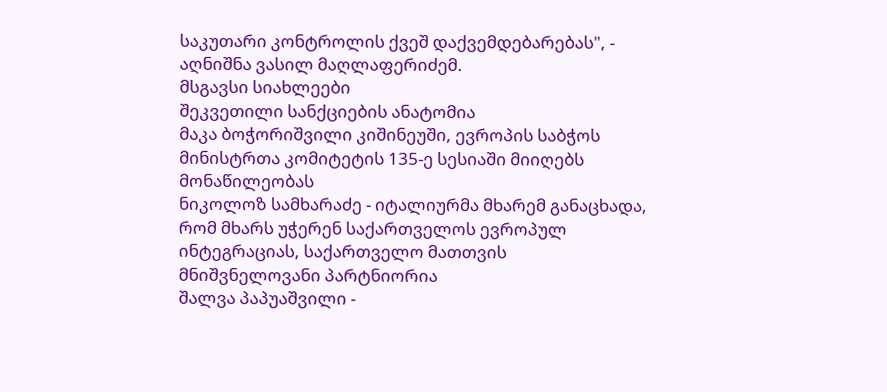საკუთარი კონტროლის ქვეშ დაქვემდებარებას", - აღნიშნა ვასილ მაღლაფერიძემ.
მსგავსი სიახლეები
შეკვეთილი სანქციების ანატომია
მაკა ბოჭორიშვილი კიშინეუში, ევროპის საბჭოს მინისტრთა კომიტეტის 135-ე სესიაში მიიღებს მონაწილეობას
ნიკოლოზ სამხარაძე - იტალიურმა მხარემ განაცხადა, რომ მხარს უჭერენ საქართველოს ევროპულ ინტეგრაციას, საქართველო მათთვის მნიშვნელოვანი პარტნიორია
შალვა პაპუაშვილი -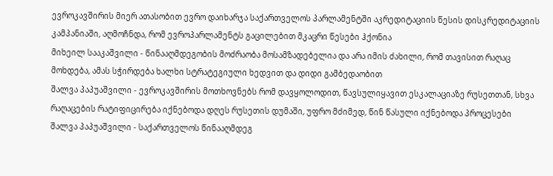ევროკავშირის მიერ ათასობით ევრო დაიხარჯა საქართველოს პარლამენტში აკრედიტაციის წესის დისკრედიტაციის კამპანიაში, აღმოჩნდა, რომ ევროპარლამენტს გაცილებით მკაცრი წესები ჰქონია
მიხეილ სააკაშვილი - წინააღმდეგობის მოძრაობა მოსამზადებელია და არა იმის ძახილი, რომ თავისით რაღაც მოხდება, ამას სჭირდება ხალხი სტრატეგიული ხედვით და დიდი გამბედაობით
შალვა პაპუაშვილი - ევროკავშირის მოთხოვნებს რომ დავყოლოდით, წავსულიყავით ესკალაციაზე რუსეთთან, სხვა რაღაცების რატიფიცირება იქნებოდა დღეს რუსეთის დუმაში, უფრო მძიმედ, წინ წასული იქნებოდა პროცესები
შალვა პაპუაშვილი - საქართველოს წინააღმდეგ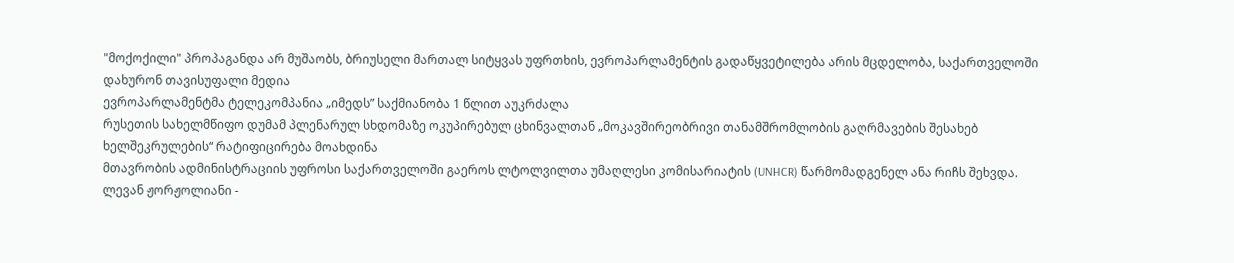"მოქოქილი" პროპაგანდა არ მუშაობს, ბრიუსელი მართალ სიტყვას უფრთხის, ევროპარლამენტის გადაწყვეტილება არის მცდელობა, საქართველოში დახურონ თავისუფალი მედია
ევროპარლამენტმა ტელეკომპანია „იმედს” საქმიანობა 1 წლით აუკრძალა
რუსეთის სახელმწიფო დუმამ პლენარულ სხდომაზე ოკუპირებულ ცხინვალთან „მოკავშირეობრივი თანამშრომლობის გაღრმავების შესახებ ხელშეკრულების“ რატიფიცირება მოახდინა
მთავრობის ადმინისტრაციის უფროსი საქართველოში გაეროს ლტოლვილთა უმაღლესი კომისარიატის (UNHCR) წარმომადგენელ ანა რიჩს შეხვდა.
ლევან ჟორჟოლიანი -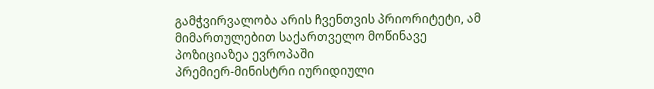გამჭვირვალობა არის ჩვენთვის პრიორიტეტი, ამ მიმართულებით საქართველო მოწინავე პოზიციაზეა ევროპაში
პრემიერ-მინისტრი იურიდიული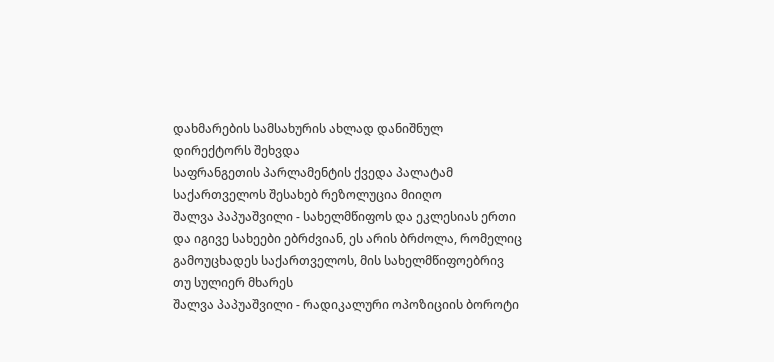დახმარების სამსახურის ახლად დანიშნულ დირექტორს შეხვდა
საფრანგეთის პარლამენტის ქვედა პალატამ საქართველოს შესახებ რეზოლუცია მიიღო
შალვა პაპუაშვილი - სახელმწიფოს და ეკლესიას ერთი და იგივე სახეები ებრძვიან, ეს არის ბრძოლა, რომელიც გამოუცხადეს საქართველოს, მის სახელმწიფოებრივ თუ სულიერ მხარეს
შალვა პაპუაშვილი - რადიკალური ოპოზიციის ბოროტი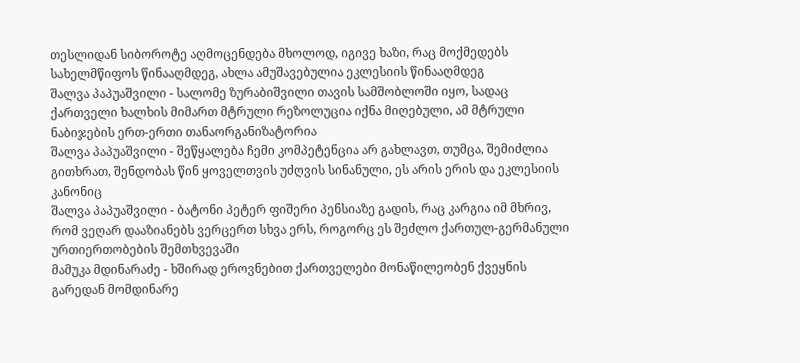თესლიდან სიბოროტე აღმოცენდება მხოლოდ, იგივე ხაზი, რაც მოქმედებს სახელმწიფოს წინააღმდეგ, ახლა ამუშავებულია ეკლესიის წინააღმდეგ
შალვა პაპუაშვილი - სალომე ზურაბიშვილი თავის სამშობლოში იყო, სადაც ქართველი ხალხის მიმართ მტრული რეზოლუცია იქნა მიღებული, ამ მტრული ნაბიჯების ერთ-ერთი თანაორგანიზატორია
შალვა პაპუაშვილი - შეწყალება ჩემი კომპეტენცია არ გახლავთ, თუმცა, შემიძლია გითხრათ, შენდობას წინ ყოველთვის უძღვის სინანული, ეს არის ერის და ეკლესიის კანონიც
შალვა პაპუაშვილი - ბატონი პეტერ ფიშერი პენსიაზე გადის, რაც კარგია იმ მხრივ, რომ ვეღარ დააზიანებს ვერცერთ სხვა ერს, როგორც ეს შეძლო ქართულ-გერმანული ურთიერთობების შემთხვევაში
მამუკა მდინარაძე - ხშირად ეროვნებით ქართველები მონაწილეობენ ქვეყნის გარედან მომდინარე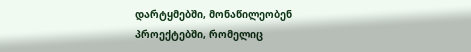დარტყმებში, მონაწილეობენ პროექტებში, რომელიც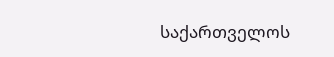საქართველოს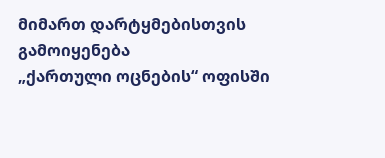მიმართ დარტყმებისთვის გამოიყენება
„ქართული ოცნების“ ოფისში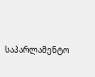საპარლამენტო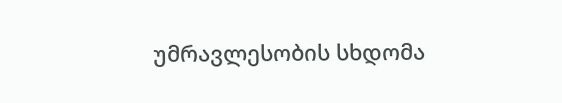უმრავლესობის სხდომა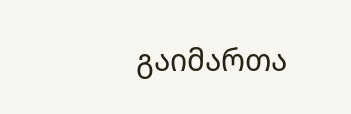გაიმართა